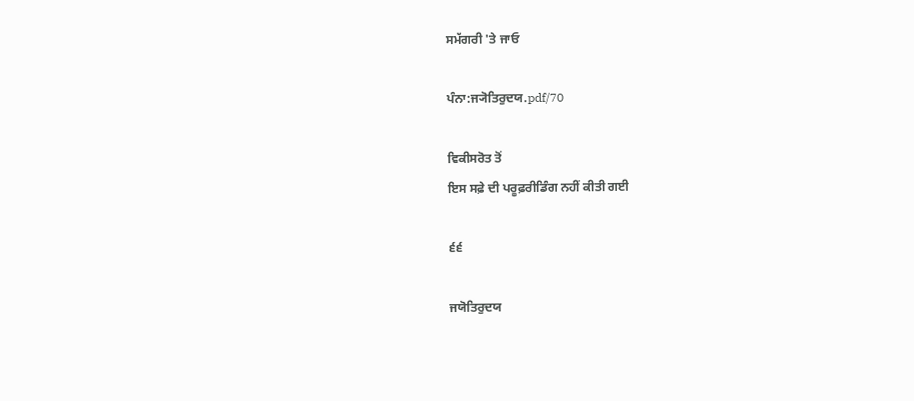ਸਮੱਗਰੀ 'ਤੇ ਜਾਓ

ਪੰਨਾ:ਜ੍ਯੋਤਿਰੁਦਯ.pdf/70

ਵਿਕੀਸਰੋਤ ਤੋਂ
ਇਸ ਸਫ਼ੇ ਦੀ ਪਰੂਫ਼ਰੀਡਿੰਗ ਨਹੀਂ ਕੀਤੀ ਗਈ

੬੬

ਜਯੋਤਿਰੁਦਯ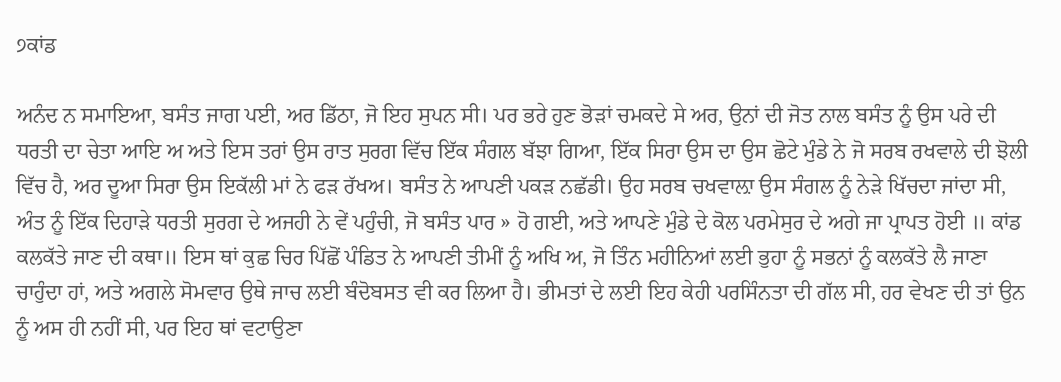੭ਕਾਂਡ

ਅਨੰਦ ਨ ਸਮਾਇਆ, ਬਸੰਤ ਜਾਗ ਪਈ, ਅਰ ਡਿੱਠਾ, ਜੋ ਇਹ ਸੁਪਨ ਸੀ। ਪਰ ਭਰੇ ਹੁਣ ਭੋੜਾਂ ਚਮਕਦੇ ਸੇ ਅਰ, ਉਨਾਂ ਦੀ ਜੋਤ ਨਾਲ ਬਸੰਤ ਨੂੰ ਉਸ ਪਰੇ ਦੀ ਧਰਤੀ ਦਾ ਚੇਤਾ ਆਇ ਅ ਅਤੇ ਇਸ ਤਰਾਂ ਉਸ ਰਾਤ ਸੁਰਗ ਵਿੱਚ ਇੱਕ ਸੰਗਲ ਬੱਝਾ ਗਿਆ, ਇੱਕ ਸਿਰਾ ਉਸ ਦਾ ਉਸ ਛੋਟੇ ਮੁੰਡੇ ਨੇ ਜੋ ਸਰਬ ਰਖਵਾਲੇ ਦੀ ਝੋਲੀ ਵਿੱਚ ਹੈ, ਅਰ ਦੂਆ ਸਿਰਾ ਉਸ ਇਕੱਲੀ ਮਾਂ ਨੇ ਫੜ ਰੱਖਅ। ਬਸੰਤ ਨੇ ਆਪਣੀ ਪਕੜ ਨਛੱਡੀ। ਉਹ ਸਰਬ ਚਖਵਾਲ਼ਾ ਉਸ ਸੰਗਲ ਨੂੰ ਨੇੜੇ ਖਿੱਚਦਾ ਜਾਂਦਾ ਸੀ, ਅੰਤ ਨੂੰ ਇੱਕ ਦਿਹਾੜੇ ਧਰਤੀ ਸੁਰਗ ਦੇ ਅਜਹੀ ਨੇ ਵੇਂ ਪਹੁੰਚੀ, ਜੋ ਬਸੰਤ ਪਾਰ » ਹੋ ਗਈ, ਅਤੇ ਆਪਣੇ ਮੁੰਡੇ ਦੇ ਕੋਲ ਪਰਮੇਸੁਰ ਦੇ ਅਗੇ ਜਾ ਪ੍ਰਾਪਤ ਹੋਈ ॥ ਕਾਂਡ ਕਲਕੱਤੇ ਜਾਣ ਦੀ ਕਥਾ॥ ਇਸ ਥਾਂ ਕੁਛ ਚਿਰ ਪਿੱਛੋਂ ਪੰਡਿਤ ਨੇ ਆਪਣੀ ਤੀਮੀਂ ਨੂੰ ਅਖਿ ਅ, ਜੋ ਤਿੰਨ ਮਹੀਨਿਆਂ ਲਈ ਭੁਹਾ ਨੂੰ ਸਭਨਾਂ ਨੂੰ ਕਲਕੱਤੇ ਲੈ ਜਾਣਾ ਚਾਹੁੰਦਾ ਹਾਂ, ਅਤੇ ਅਗਲੇ ਸੋਮਵਾਰ ਉਥੇ ਜਾਚ ਲਈ ਬੰਦੋਬਸਤ ਵੀ ਕਰ ਲਿਆ ਹੈ। ਭੀਮਤਾਂ ਦੇ ਲਈ ਇਹ ਕੇਹੀ ਪਰਸਿੰਨਤਾ ਦੀ ਗੱਲ ਸੀ, ਹਰ ਵੇਖਣ ਦੀ ਤਾਂ ਉਨ ਨੂੰ ਅਸ ਹੀ ਨਹੀਂ ਸੀ, ਪਰ ਇਹ ਥਾਂ ਵਟਾਉਣਾ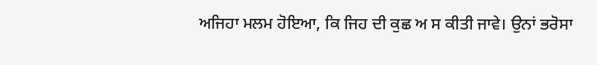ਅਜਿਹਾ ਮਲਮ ਹੋਇਆ, ਕਿ ਜਿਹ ਦੀ ਕੁਛ ਅ ਸ ਕੀਤੀ ਜਾਵੇ। ਉਨਾਂ ਭਰੋਸਾ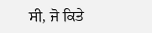ਸੀ, ਜੋ ਕਿਤੇ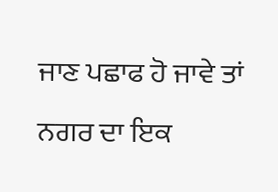ਜਾਣ ਪਛਾਫ ਹੋ ਜਾਵੇ ਤਾਂ ਨਗਰ ਦਾ ਇਕ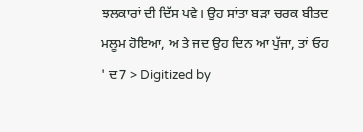ਝਲਕਾਰਾਂ ਦੀ ਦਿੱਸ ਪਵੇ। ਉਹ ਸਾਂਤਾ ਬੜਾ ਚਰਕ ਬੀਤਦ ਮਲੂਮ ਹੋਇਆ, ਅ ਤੇ ਜਦ ਉਹ ਦਿਨ ਆ ਪੁੱਜਾ, ਤਾਂ ਓਹ ' ਦ7 > Digitized by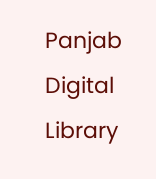Panjab Digital Library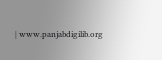| www.panjabdigilib.org